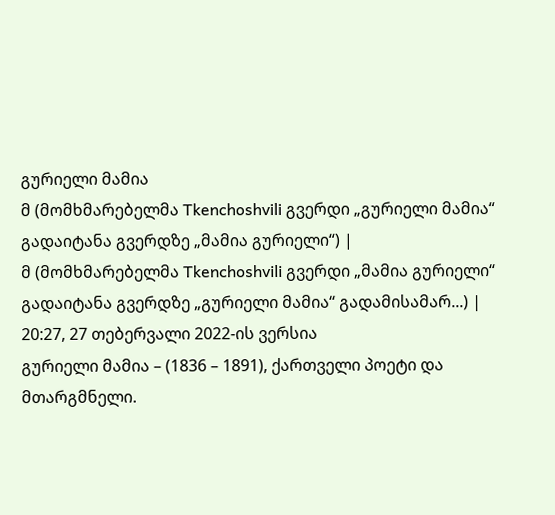გურიელი მამია
მ (მომხმარებელმა Tkenchoshvili გვერდი „გურიელი მამია“ გადაიტანა გვერდზე „მამია გურიელი“) |
მ (მომხმარებელმა Tkenchoshvili გვერდი „მამია გურიელი“ გადაიტანა გვერდზე „გურიელი მამია“ გადამისამარ...) |
20:27, 27 თებერვალი 2022-ის ვერსია
გურიელი მამია – (1836 – 1891), ქართველი პოეტი და მთარგმნელი.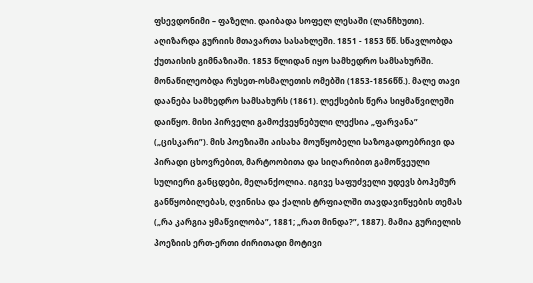ფსევდონიმი – ფაზელი. დაიბადა სოფელ ლესაში (ლანჩხუთი). აღიზარდა გურიის მთავართა სასახლეში. 1851 - 1853 წწ. სწავლობდა ქუთაისის გიმნაზიაში. 1853 წლიდან იყო სამხედრო სამსახურში. მონაწილეობდა რუსეთ-ოსმალეთის ომებში (1853-1856წწ.). მალე თავი დაანება სამხედრო სამსახურს (1861). ლექსების წერა სიყმაწვილეში დაიწყო. მისი პირველი გამოქვეყნებული ლექსია „ფარვანა” („ცისკარი”). მის პოეზიაში აისახა მოუწყობელი საზოგადოებრივი და პირადი ცხოვრებით, მარტოობითა და სიღარიბით გამოწვეული სულიერი განცდები, მელანქოლია. იგივე საფუძველი უდევს ბოჰემურ განწყობილებას, ღვინისა და ქალის ტრფიალში თავდავიწყების თემას („რა კარგია ყმაწვილობა”, 1881; „რათ მინდა?”, 1887). მამია გურიელის პოეზიის ერთ-ერთი ძირითადი მოტივი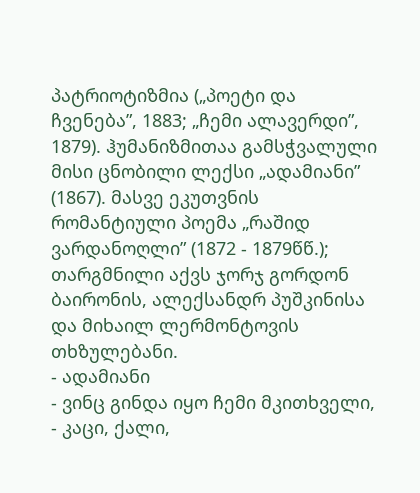პატრიოტიზმია („პოეტი და ჩვენება”, 1883; „ჩემი ალავერდი”, 1879). ჰუმანიზმითაა გამსჭვალული მისი ცნობილი ლექსი „ადამიანი” (1867). მასვე ეკუთვნის რომანტიული პოემა „რაშიდ ვარდანოღლი” (1872 - 1879წწ.); თარგმნილი აქვს ჯორჯ გორდონ ბაირონის, ალექსანდრ პუშკინისა და მიხაილ ლერმონტოვის თხზულებანი.
- ადამიანი
- ვინც გინდა იყო ჩემი მკითხველი,
- კაცი, ქალი,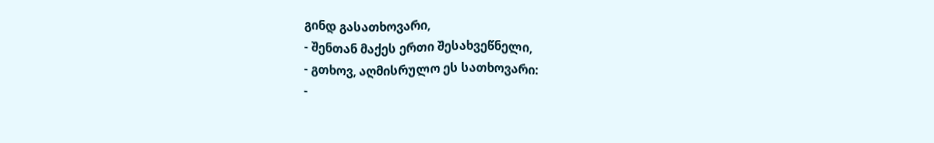გინდ გასათხოვარი,
- შენთან მაქეს ერთი შესახვეწნელი,
- გთხოვ, აღმისრულო ეს სათხოვარი:
-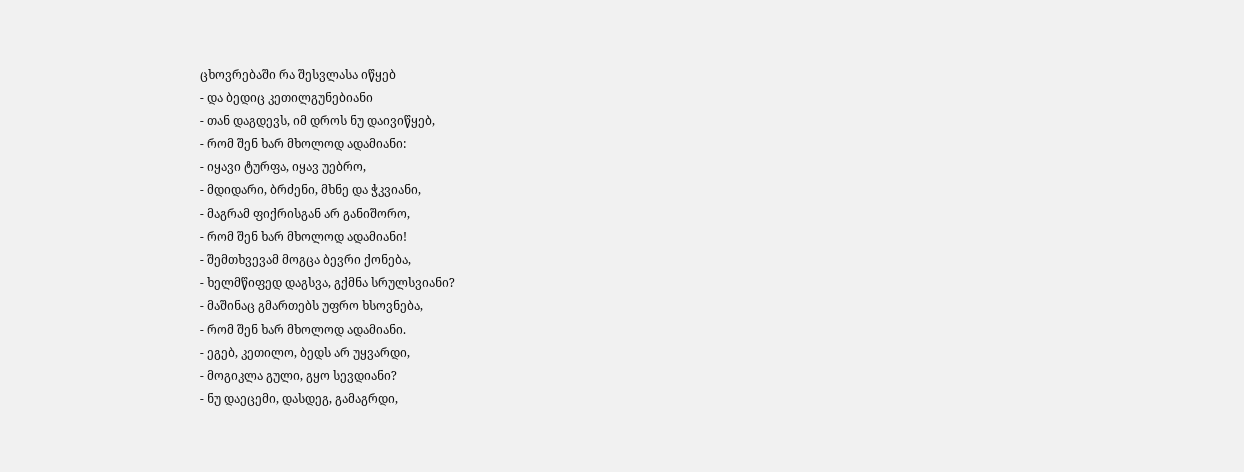ცხოვრებაში რა შესვლასა იწყებ
- და ბედიც კეთილგუნებიანი
- თან დაგდევს, იმ დროს ნუ დაივიწყებ,
- რომ შენ ხარ მხოლოდ ადამიანი:
- იყავი ტურფა, იყავ უებრო,
- მდიდარი, ბრძენი, მხნე და ჭკვიანი,
- მაგრამ ფიქრისგან არ განიშორო,
- რომ შენ ხარ მხოლოდ ადამიანი!
- შემთხვევამ მოგცა ბევრი ქონება,
- ხელმწიფედ დაგსვა, გქმნა სრულსვიანი?
- მაშინაც გმართებს უფრო ხსოვნება,
- რომ შენ ხარ მხოლოდ ადამიანი.
- ეგებ, კეთილო, ბედს არ უყვარდი,
- მოგიკლა გული, გყო სევდიანი?
- ნუ დაეცემი, დასდეგ, გამაგრდი,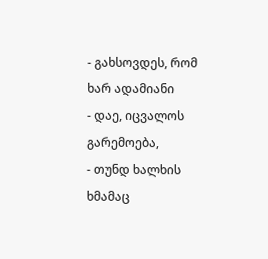- გახსოვდეს, რომ ხარ ადამიანი
- დაე, იცვალოს გარემოება,
- თუნდ ხალხის ხმამაც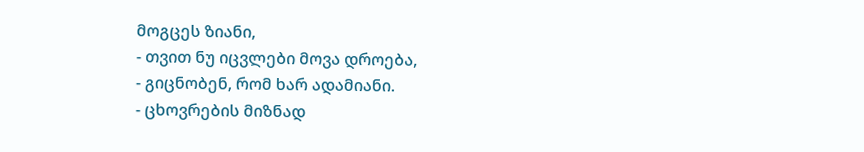მოგცეს ზიანი,
- თვით ნუ იცვლები მოვა დროება,
- გიცნობენ, რომ ხარ ადამიანი.
- ცხოვრების მიზნად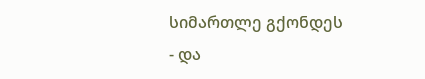სიმართლე გქონდეს
- და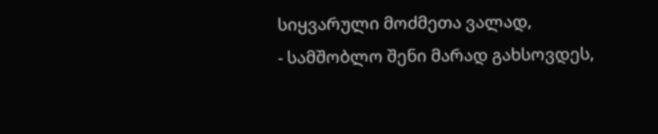სიყვარული მოძმეთა ვალად,
- სამშობლო შენი მარად გახსოვდეს,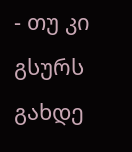- თუ კი გსურს გახდე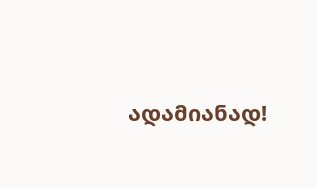ადამიანად!